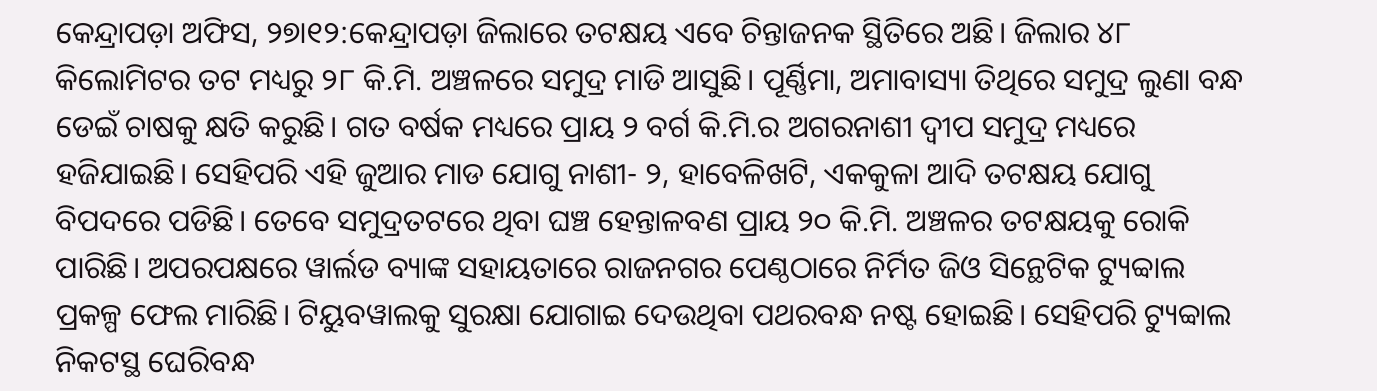କେନ୍ଦ୍ରାପଡ଼ା ଅଫିସ, ୨୭ା୧୨:କେନ୍ଦ୍ରାପଡ଼ା ଜିଲାରେ ତଟକ୍ଷୟ ଏବେ ଚିନ୍ତାଜନକ ସ୍ଥିତିରେ ଅଛି। ଜିଲାର ୪୮ କିଲୋମିଟର ତଟ ମଧ୍ୟରୁ ୨୮ କି.ମି. ଅଞ୍ଚଳରେ ସମୁଦ୍ର ମାଡି ଆସୁଛି। ପୂର୍ଣ୍ଣିମା, ଅମାବାସ୍ୟା ତିଥିରେ ସମୁଦ୍ର ଲୁଣା ବନ୍ଧ ଡେଇଁ ଚାଷକୁ କ୍ଷତି କରୁଛି। ଗତ ବର୍ଷକ ମଧ୍ୟରେ ପ୍ରାୟ ୨ ବର୍ଗ କି.ମି.ର ଅଗରନାଶୀ ଦ୍ୱୀପ ସମୁଦ୍ର ମଧ୍ୟରେ ହଜିଯାଇଛି। ସେହିପରି ଏହି ଜୁଆର ମାଡ ଯୋଗୁ ନାଶୀ- ୨, ହାବେଳିଖଟି, ଏକକୁଳା ଆଦି ତଟକ୍ଷୟ ଯୋଗୁ ବିପଦରେ ପଡିଛି। ତେବେ ସମୁଦ୍ରତଟରେ ଥିବା ଘଞ୍ଚ ହେନ୍ତାଳବଣ ପ୍ରାୟ ୨୦ କି.ମି. ଅଞ୍ଚଳର ତଟକ୍ଷୟକୁ ରୋକି ପାରିଛି। ଅପରପକ୍ଷରେ ୱାର୍ଲଡ ବ୍ୟାଙ୍କ ସହାୟତାରେ ରାଜନଗର ପେଣ୍ଠଠାରେ ନିର୍ମିତ ଜିଓ ସିନ୍ଥେଟିକ ଟ୍ୟୁବ୍ୱାଲ ପ୍ରକଳ୍ପ ଫେଲ ମାରିଛି। ଟିୟୁବୱାଲକୁ ସୁରକ୍ଷା ଯୋଗାଇ ଦେଉଥିବା ପଥରବନ୍ଧ ନଷ୍ଟ ହୋଇଛି। ସେହିପରି ଟ୍ୟୁବ୍ୱାଲ ନିକଟସ୍ଥ ଘେରିବନ୍ଧ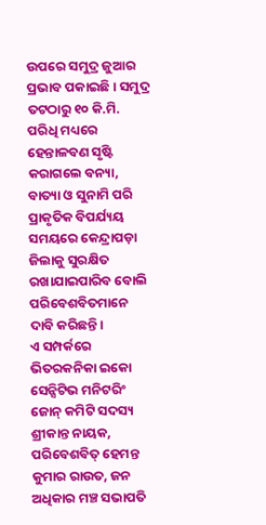ଉପରେ ସମୁଦ୍ର ଜୁଆର ପ୍ରଭାବ ପକାଇଛି। ସମୁଦ୍ର ତଟଠାରୁ ୧୦ କି.ମି. ପରିଧି ମଧ୍ୟରେ ହେନ୍ତାଳବଣ ସୃଷ୍ଟି କରାଗଲେ ବନ୍ୟା, ବାତ୍ୟା ଓ ସୁନାମି ପରି ପ୍ରାକୃତିକ ବିପର୍ଯ୍ୟୟ ସମୟରେ କେନ୍ଦ୍ରାପଡ଼ା ଜିଲାକୁ ସୁରକ୍ଷିତ ରଖାଯାଇପାରିବ ବୋଲି ପରିବେଶବିତମାନେ ଦାବି କରିଛନ୍ତି।
ଏ ସମ୍ପର୍କରେ ଭିତରକନିକା ଇକୋ ସେନ୍ସିଟିଭ ମନିଟରିଂ ଜୋନ୍ କମିଟି ସଦସ୍ୟ ଶ୍ରୀକାନ୍ତ ନାୟକ, ପରିବେଶବିତ୍ ହେମନ୍ତ କୁମାର ରାଉତ, ଜନ ଅଧିକାର ମଞ୍ଚ ସଭାପତି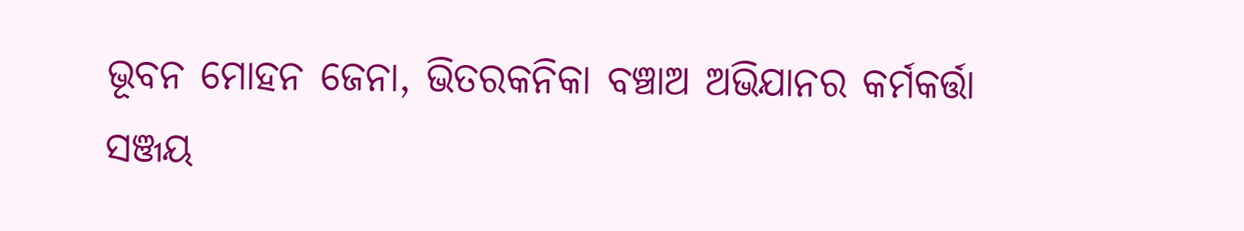ଭୂବନ ମୋହନ ଜେନା, ଭିତରକନିକା ବଞ୍ଚାଅ ଅଭିଯାନର କର୍ମକର୍ତ୍ତା ସଞ୍ଜୟ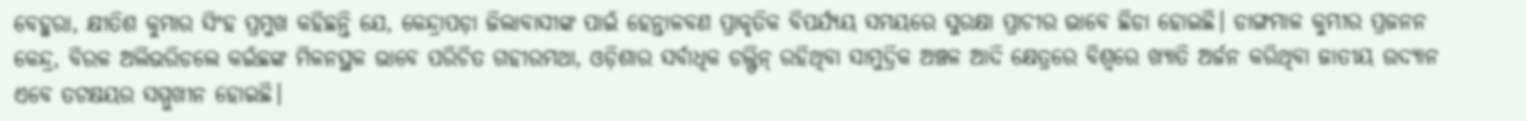ବେହୁରା, କ୍ଷୀତିଶ କୁମାର ସିଂହ ପ୍ରମୁଖ କହିଛନ୍ତି ଯେ, କେନ୍ଦ୍ରାପଡ଼ା ଜିଲାବାସୀଙ୍କ ପାଇଁ ହେନ୍ତାଳବଣ ପ୍ରାକୃତିକ ବିପର୍ଯ୍ୟୟ ସମୟରେ ସୁରକ୍ଷା ପ୍ରାଚୀର ଭାବେ ଛିଡା ହୋଇଛି। ଡାଙ୍ଗମାଳ କୁମ୍ଭୀର ପ୍ରଜନନ କେନ୍ଦ୍ର, ବିରଳ ଅଲିଭରିଡଲେ କଇଁଛଙ୍କ ମିଳନସ୍ଥଳ ଭାବେ ପରିଚିତ ଗହୀରମଥା, ଓଡ଼ିଶାର ସର୍ବାଧିକ ଡଲ୍ଫିନ୍ ରହିଥିବା ସାମୁଦ୍ରିକ ଅଞ୍ଚଳ ଆଦି କ୍ଷେତ୍ରରେ ବିଶ୍ୱରେ ଖ୍ୟାତି ଅର୍ଜନ କରିଥିବା ଜାତୀୟ ଉଦ୍ୟାନ ଏବେ ତଟକ୍ଷୟର ସମ୍ମୁଖୀନ ହୋଇଛି।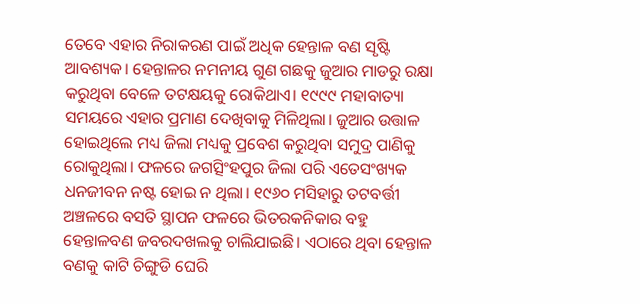ତେବେ ଏହାର ନିରାକରଣ ପାଇଁ ଅଧିକ ହେନ୍ତାଳ ବଣ ସୃଷ୍ଟି ଆବଶ୍ୟକ। ହେନ୍ତାଳର ନମନୀୟ ଗୁଣ ଗଛକୁ ଜୁଆର ମାଡରୁ ରକ୍ଷା କରୁଥିବା ବେଳେ ତଟକ୍ଷୟକୁ ରୋକିଥାଏ। ୧୯୯୯ ମହାବାତ୍ୟା ସମୟରେ ଏହାର ପ୍ରମାଣ ଦେଖିବାକୁ ମିଳିଥିଲା। ଜୁଆର ଉତ୍ତାଳ ହୋଇଥିଲେ ମଧ୍ୟ ଜିଲା ମଧ୍ୟକୁ ପ୍ରବେଶ କରୁଥିବା ସମୁଦ୍ର ପାଣିକୁ ରୋକୁଥିଲା। ଫଳରେ ଜଗତ୍ସିଂହପୁର ଜିଲା ପରି ଏତେସଂଖ୍ୟକ ଧନଜୀବନ ନଷ୍ଟ ହୋଇ ନ ଥିଲା। ୧୯୬୦ ମସିହାରୁ ତଟବର୍ତ୍ତୀ ଅଞ୍ଚଳରେ ବସତି ସ୍ଥାପନ ଫଳରେ ଭିତରକନିକାର ବହୁ ହେନ୍ତାଳବଣ ଜବରଦଖଲକୁ ଚାଲିଯାଇଛି। ଏଠାରେ ଥିବା ହେନ୍ତାଳ ବଣକୁ କାଟି ଚିଙ୍ଗୁଡି ଘେରି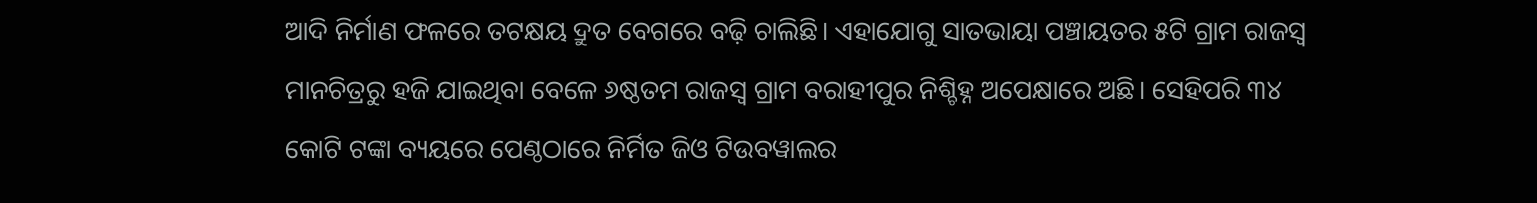ଆଦି ନିର୍ମାଣ ଫଳରେ ତଟକ୍ଷୟ ଦ୍ରୁତ ବେଗରେ ବଢ଼ି ଚାଲିଛି। ଏହାଯୋଗୁ ସାତଭାୟା ପଞ୍ଚାୟତର ୫ଟି ଗ୍ରାମ ରାଜସ୍ବ ମାନଚିତ୍ରରୁ ହଜି ଯାଇଥିବା ବେଳେ ୬ଷ୍ଠତମ ରାଜସ୍ବ ଗ୍ରାମ ବରାହୀପୁର ନିଶ୍ଚିହ୍ନ ଅପେକ୍ଷାରେ ଅଛି। ସେହିପରି ୩୪ କୋଟି ଟଙ୍କା ବ୍ୟୟରେ ପେଣ୍ଠଠାରେ ନିର୍ମିତ ଜିଓ ଟିଉବୱାଲର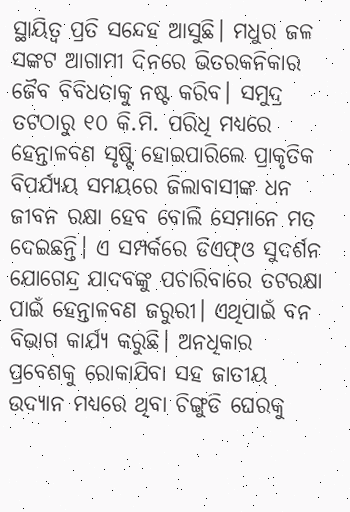ସ୍ଥାୟିତ୍ୱ ପ୍ରତି ସନ୍ଦେହ ଆସୁଛି। ମଧୁର ଜଳ ସଙ୍କଟ ଆଗାମୀ ଦିନରେ ଭିତରକନିକାର ଜୈବ ବିବିଧତାକୁ ନଷ୍ଟ କରିବ। ସମୁଦ୍ର ତଟଠାରୁ ୧୦ କି.ମି. ପରିଧି ମଧ୍ୟରେ ହେନ୍ତାଳବଣ ସୃଷ୍ଟି ହୋଇପାରିଲେ ପ୍ରାକୃତିକ ବିପର୍ଯ୍ୟୟ ସମୟରେ ଜିଲାବାସୀଙ୍କ ଧନ ଜୀବନ ରକ୍ଷା ହେବ ବୋଲି ସେମାନେ ମତ ଦେଇଛନ୍ତି। ଏ ସମ୍ପର୍କରେ ଡିଏଫ୍ଓ ସୁଦର୍ଶନ ଯୋଗେନ୍ଦ୍ର ଯାଦବଙ୍କୁ ପଚାରିବାରେ ତଟରକ୍ଷା ପାଇଁ ହେନ୍ତାଳବଣ ଜରୁରୀ। ଏଥିପାଇଁ ବନ ବିଭାଗ କାର୍ଯ୍ୟ କରୁଛି। ଅନଧିକାର ପ୍ରବେଶକୁ ରୋକାଯିବା ସହ ଜାତୀୟ ଉଦ୍ୟାନ ମଧ୍ୟରେ ଥିବା ଚିଙ୍ଗୁଡି ଘେରକୁ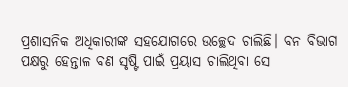ପ୍ରଶାସନିକ ଅଧିକାରୀଙ୍କ ସହଯୋଗରେ ଉଚ୍ଛେଦ ଚାଲିଛି। ବନ ବିଭାଗ ପକ୍ଷରୁ ହେନ୍ତାଳ ବଣ ସୃଷ୍ଟି ପାଇଁ ପ୍ରୟାସ ଚାଲିଥିବା ସେ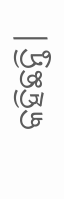କହିଛନ୍ତି।